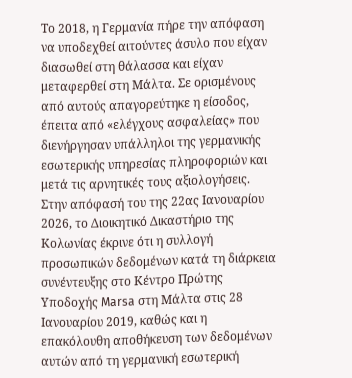Το 2018, η Γερμανία πήρε την απόφαση να υποδεχθεί αιτούντες άσυλο που είχαν διασωθεί στη θάλασσα και είχαν μεταφερθεί στη Μάλτα. Σε ορισμένους από αυτούς απαγορεύτηκε η είσοδος, έπειτα από «ελέγχους ασφαλείας» που διενήργησαν υπάλληλοι της γερμανικής εσωτερικής υπηρεσίας πληροφοριών και μετά τις αρνητικές τους αξιολογήσεις. Στην απόφασή του της 22ας Ιανουαρίου 2026, το Διοικητικό Δικαστήριο της Κολωνίας έκρινε ότι η συλλογή προσωπικών δεδομένων κατά τη διάρκεια συνέντευξης στο Κέντρο Πρώτης Υποδοχής Marsa στη Μάλτα στις 28 Ιανουαρίου 2019, καθώς και η επακόλουθη αποθήκευση των δεδομένων αυτών από τη γερμανική εσωτερική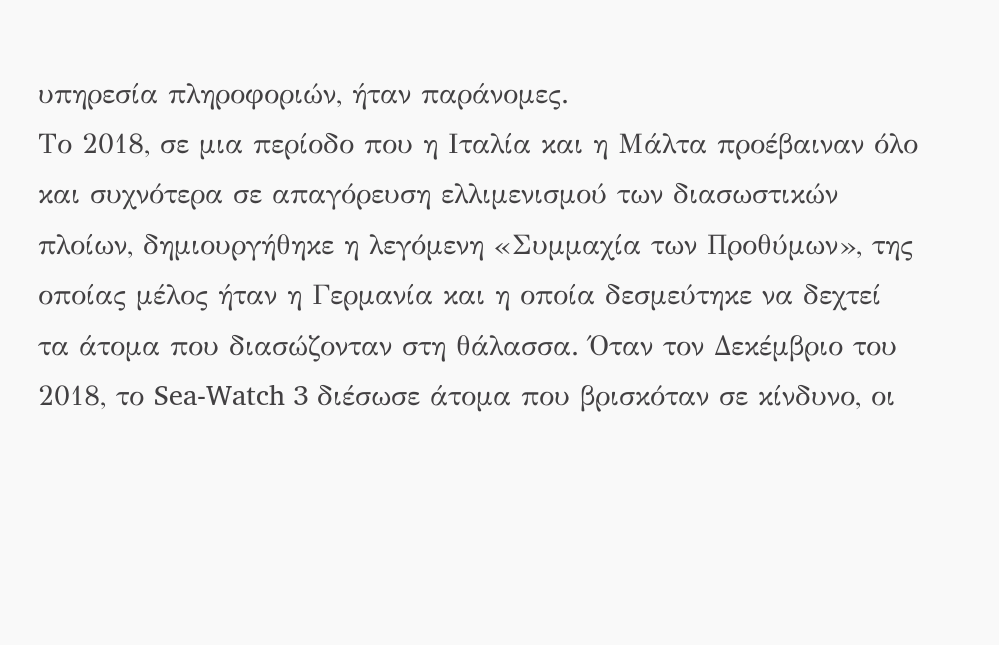υπηρεσία πληροφοριών, ήταν παράνομες.
Το 2018, σε μια περίοδο που η Ιταλία και η Μάλτα προέβαιναν όλο και συχνότερα σε απαγόρευση ελλιμενισμού των διασωστικών πλοίων, δημιουργήθηκε η λεγόμενη «Συμμαχία των Προθύμων», της οποίας μέλος ήταν η Γερμανία και η οποία δεσμεύτηκε να δεχτεί τα άτομα που διασώζονταν στη θάλασσα. Όταν τον Δεκέμβριο του 2018, το Sea-Watch 3 διέσωσε άτομα που βρισκόταν σε κίνδυνο, οι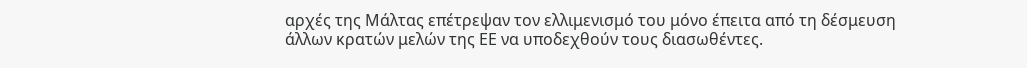αρχές της Μάλτας επέτρεψαν τον ελλιμενισμό του μόνο έπειτα από τη δέσμευση άλλων κρατών μελών της ΕΕ να υποδεχθούν τους διασωθέντες.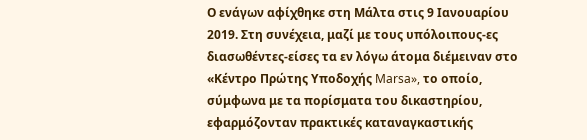Ο ενάγων αφίχθηκε στη Μάλτα στις 9 Ιανουαρίου 2019. Στη συνέχεια, μαζί με τους υπόλοιπους-ες διασωθέντες-είσες τα εν λόγω άτομα διέμειναν στο «Κέντρο Πρώτης Υποδοχής Marsa», το οποίο, σύμφωνα με τα πορίσματα του δικαστηρίου, εφαρμόζονταν πρακτικές καταναγκαστικής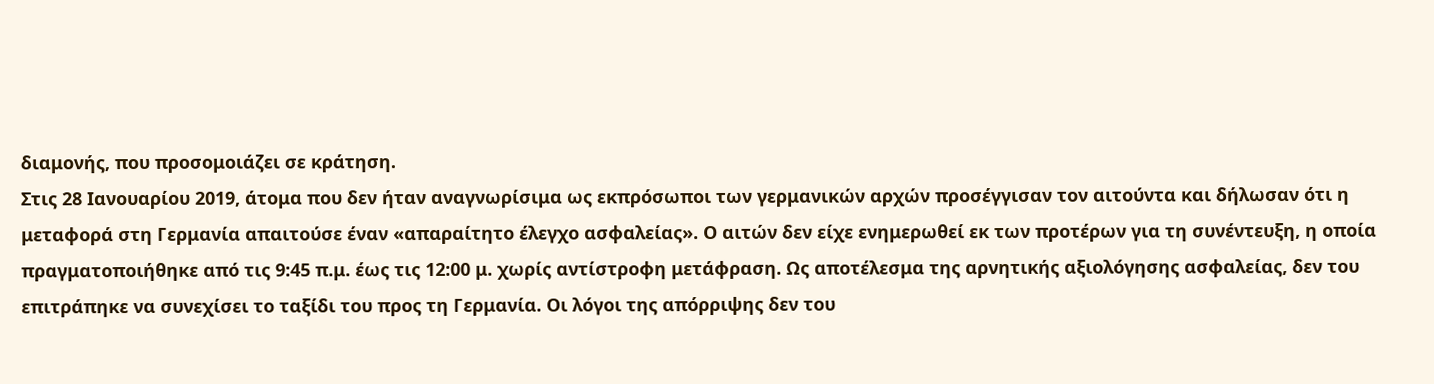διαμονής, που προσομοιάζει σε κράτηση.
Στις 28 Ιανουαρίου 2019, άτομα που δεν ήταν αναγνωρίσιμα ως εκπρόσωποι των γερμανικών αρχών προσέγγισαν τον αιτούντα και δήλωσαν ότι η μεταφορά στη Γερμανία απαιτούσε έναν «απαραίτητο έλεγχο ασφαλείας». Ο αιτών δεν είχε ενημερωθεί εκ των προτέρων για τη συνέντευξη, η οποία πραγματοποιήθηκε από τις 9:45 π.μ. έως τις 12:00 μ. χωρίς αντίστροφη μετάφραση. Ως αποτέλεσμα της αρνητικής αξιολόγησης ασφαλείας, δεν του επιτράπηκε να συνεχίσει το ταξίδι του προς τη Γερμανία. Οι λόγοι της απόρριψης δεν του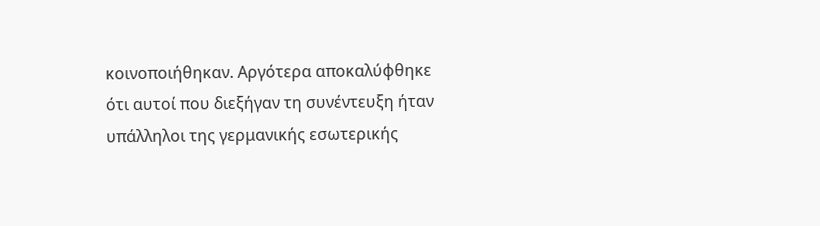κοινοποιήθηκαν. Αργότερα αποκαλύφθηκε ότι αυτοί που διεξήγαν τη συνέντευξη ήταν υπάλληλοι της γερμανικής εσωτερικής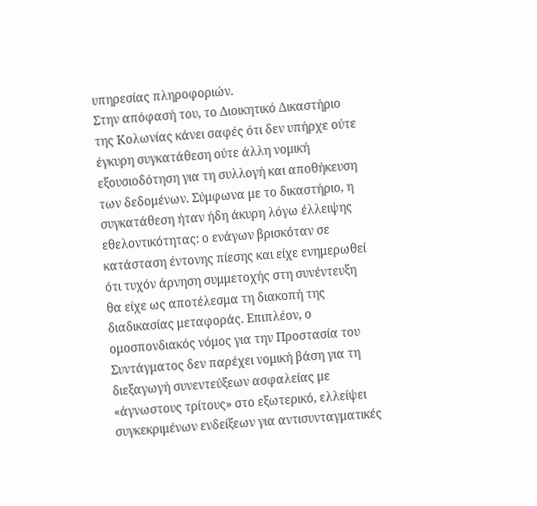υπηρεσίας πληροφοριών.
Στην απόφασή του, το Διοικητικό Δικαστήριο της Κολωνίας κάνει σαφές ότι δεν υπήρχε ούτε έγκυρη συγκατάθεση ούτε άλλη νομική εξουσιοδότηση για τη συλλογή και αποθήκευση των δεδομένων. Σύμφωνα με το δικαστήριο, η συγκατάθεση ήταν ήδη άκυρη λόγω έλλειψης εθελοντικότητας: ο ενάγων βρισκόταν σε κατάσταση έντονης πίεσης και είχε ενημερωθεί ότι τυχόν άρνηση συμμετοχής στη συνέντευξη θα είχε ως αποτέλεσμα τη διακοπή της διαδικασίας μεταφοράς. Επιπλέον, ο ομοσπονδιακός νόμος για την Προστασία του Συντάγματος δεν παρέχει νομική βάση για τη διεξαγωγή συνεντεύξεων ασφαλείας με «άγνωστους τρίτους» στο εξωτερικό, ελλείψει συγκεκριμένων ενδείξεων για αντισυνταγματικές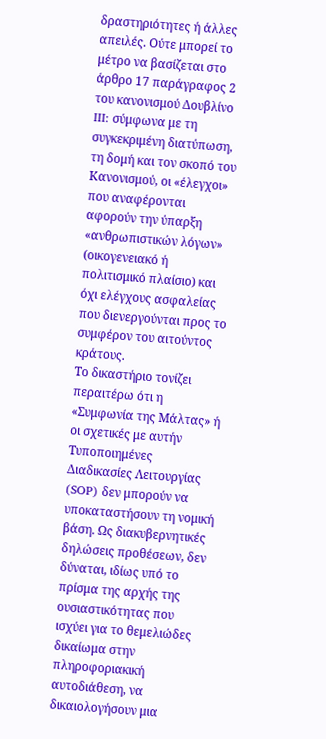δραστηριότητες ή άλλες απειλές. Ούτε μπορεί το μέτρο να βασίζεται στο άρθρο 17 παράγραφος 2 του κανονισμού Δουβλίνο III: σύμφωνα με τη συγκεκριμένη διατύπωση, τη δομή και τον σκοπό του Κανονισμού, οι «έλεγχοι» που αναφέρονται αφορούν την ύπαρξη «ανθρωπιστικών λόγων» (οικογενειακό ή πολιτισμικό πλαίσιο) και όχι ελέγχους ασφαλείας που διενεργούνται προς το συμφέρον του αιτούντος κράτους.
Το δικαστήριο τονίζει περαιτέρω ότι η «Συμφωνία της Μάλτας» ή οι σχετικές με αυτήν Τυποποιημένες Διαδικασίες Λειτουργίας (SOP) δεν μπορούν να υποκαταστήσουν τη νομική βάση. Ως διακυβερνητικές δηλώσεις προθέσεων, δεν δύναται, ιδίως υπό το πρίσμα της αρχής της ουσιαστικότητας που ισχύει για το θεμελιώδες δικαίωμα στην πληροφοριακική αυτοδιάθεση, να δικαιολογήσουν μια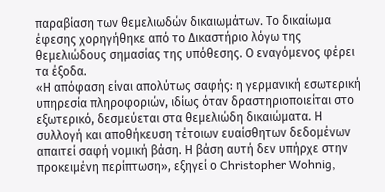παραβίαση των θεμελιωδών δικαιωμάτων. Το δικαίωμα έφεσης χορηγήθηκε από το Δικαστήριο λόγω της θεμελιώδους σημασίας της υπόθεσης. Ο εναγόμενος φέρει τα έξοδα.
«Η απόφαση είναι απολύτως σαφής: η γερμανική εσωτερική υπηρεσία πληροφοριών, ιδίως όταν δραστηριοποιείται στο εξωτερικό, δεσμεύεται στα θεμελιώδη δικαιώματα. Η συλλογή και αποθήκευση τέτοιων ευαίσθητων δεδομένων απαιτεί σαφή νομική βάση. Η βάση αυτή δεν υπήρχε στην προκειμένη περίπτωση», εξηγεί ο Christopher Wohnig,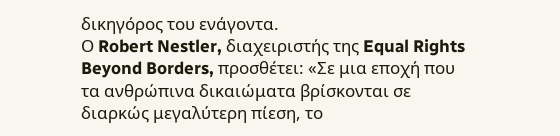δικηγόρος του ενάγοντα.
Ο Robert Nestler, διαχειριστής της Equal Rights Beyond Borders, προσθέτει: «Σε μια εποχή που τα ανθρώπινα δικαιώματα βρίσκονται σε διαρκώς μεγαλύτερη πίεση, το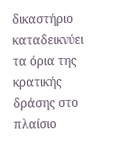δικαστήριο καταδεικνύει τα όρια της κρατικής δράσης στο πλαίσιο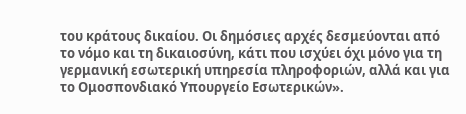του κράτους δικαίου. Οι δημόσιες αρχές δεσμεύονται από το νόμο και τη δικαιοσύνη, κάτι που ισχύει όχι μόνο για τη γερμανική εσωτερική υπηρεσία πληροφοριών, αλλά και για το Ομοσπονδιακό Υπουργείο Εσωτερικών».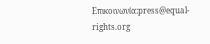Επικοινωνία:press@equal-rights.org